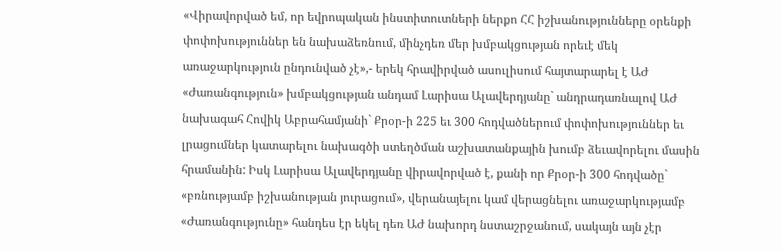«Վիրավորված եմ, որ եվրոպական ինստիտուտների ներքո ՀՀ իշխանությունները օրենքի փոփոխություններ են նախաձեռնում, մինչդեռ մեր խմբակցության որեւէ մեկ առաջարկություն ընդունված չէ»,- երեկ հրավիրված ասուլիսում հայտարարել է ԱԺ «Ժառանգություն» խմբակցության անդամ Լարիսա Ալավերդյանը` անդրադառնալով ԱԺ նախագահ Հովիկ Աբրահամյանի` Քրօր-ի 225 եւ 300 հոդվածներում փոփոխություններ եւ լրացումներ կատարելու նախագծի ստեղծման աշխատանքային խումբ ձեւավորելու մասին հրամանին: Իսկ Լարիսա Ալավերդյանը վիրավորված է, քանի որ Քրօր-ի 300 հոդվածը` «բռնությամբ իշխանության յուրացում», վերանայելու կամ վերացնելու առաջարկությամբ «Ժառանգությունը» հանդես էր եկել դեռ ԱԺ նախորդ նստաշրջանում, սակայն այն չէր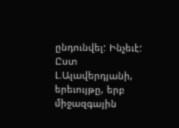ընդունվել: Ինչեւէ: Ըստ Լ.Ալավերդյանի, երեւույթը, երբ միջազգային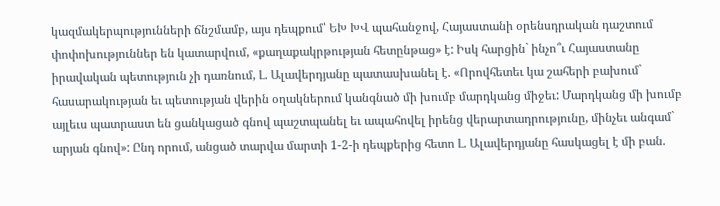կազմակերպությունների ճնշմամբ, այս դեպքում՝ ԵԽ ԽՎ պահանջով, Հայաստանի օրենսդրական դաշտում փոփոխություններ են կատարվում, «քաղաքակրթության հետընթաց» է: Իսկ հարցին` ինչո՞ւ Հայաստանը իրավական պետություն չի դառնում, Լ. Ալավերդյանը պատասխանել է. «Որովհետեւ կա շահերի բախում` հասարակության եւ պետության վերին օղակներում կանգնած մի խումբ մարդկանց միջեւ: Մարդկանց մի խումբ այլեւս պատրաստ են ցանկացած գնով պաշտպանել եւ ապահովել իրենց վերարտադրությունը, մինչեւ անգամ` արյան գնով»: Ընդ որում, անցած տարվա մարտի 1-2-ի դեպքերից հետո Լ. Ալավերդյանը հասկացել է մի բան.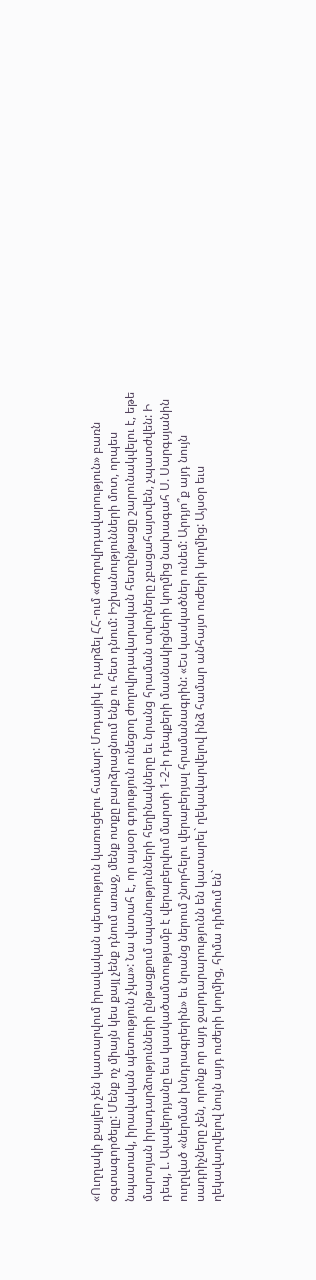«Ուղղակի քայլեր չեն կատարվում իրավական պետություն կառուցելու համար: Մոդայիկ է դարձել ՀՀ-ում «ժողովրդավարություն» բառն օգտագործելը: Մենք ոչ միայն կես քայլ չենք դնում առաջ, մենք ոտքը բարձրացնում ենք ու հետ դնում: Իշխանությունների մոտ, որպես նպատակ, իրավական պետություն չկա»: Նա վստահ է, որ այսօր գոյություն ունեցող ժողովրդավարական հետընթացը շարունակվելու է, եթե մարտյան իրադարձությունների ընթացքում սպանությունների հեղինակները եւ նրանց հրաման տվողները չբացահայտվեն, չպատժվեն: Ի դեպ, Լ. Ալավերդյանը եւս կասկածամտությամբ է վերաբերվում մարտի 1-2-ի դեպքերի մասնակիցների կողմից նախագահ Ս. Սարգսյանին ուղղված «ներման խնդրագրերին» եւ նրանց ներում շնորհելու վերաբերյալ հրամանագրին: «Ես կասկածներ ունեմ: Արդյո՞ք այդ նույն սադրիչները չեն, որոնք որ այդ ջարդարարությունն են կատարել` ղեկավարվելով ինձ համար անհայտ ուժերի կողմից: Այսօր եւս ղեկավարվելով նույն այդ ուժերի կողմից, հիմա դիմում են`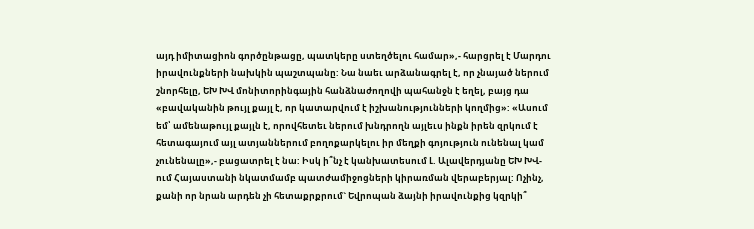այդ իմիտացիոն գործընթացը, պատկերը ստեղծելու համար»,- հարցրել է Մարդու իրավունքների նախկին պաշտպանը: Նա նաեւ արձանագրել է, որ չնայած ներում շնորհելը, ԵԽ ԽՎ մոնիտորինգային հանձնաժողովի պահանջն է եղել, բայց դա «բավականին թույլ քայլ է, որ կատարվում է իշխանությունների կողմից»: «Ասում եմ՝ ամենաթույլ քայլն է, որովհետեւ ներում խնդրողն այլեւս ինքն իրեն զրկում է հետագայում այլ ատյաններում բողոքարկելու իր մեղքի գոյություն ունենալ կամ չունենալը»,- բացատրել է նա: Իսկ ի՞նչ է կանխատեսում Լ. Ալավերդյանը ԵԽ ԽՎ-ում Հայաստանի նկատմամբ պատժամիջոցների կիրառման վերաբերյալ: Ոչինչ, քանի որ նրան արդեն չի հետաքրքրում` Եվրոպան ձայնի իրավունքից կզրկի՞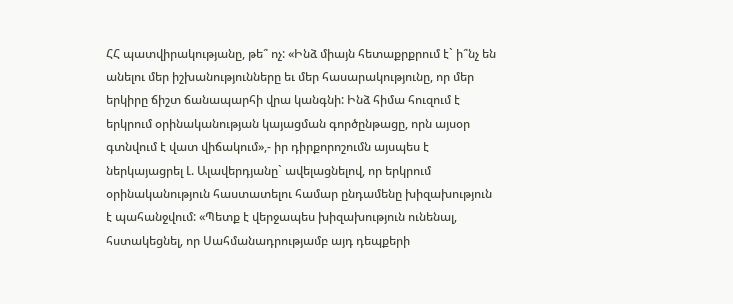ՀՀ պատվիրակությանը, թե՞ ոչ: «Ինձ միայն հետաքրքրում է` ի՞նչ են անելու մեր իշխանությունները եւ մեր հասարակությունը, որ մեր երկիրը ճիշտ ճանապարհի վրա կանգնի: Ինձ հիմա հուզում է երկրում օրինականության կայացման գործընթացը, որն այսօր գտնվում է վատ վիճակում»,- իր դիրքորոշումն այսպես է ներկայացրել Լ. Ալավերդյանը` ավելացնելով, որ երկրում օրինականություն հաստատելու համար ընդամենը խիզախություն է պահանջվում: «Պետք է վերջապես խիզախություն ունենալ, հստակեցնել, որ Սահմանադրությամբ այդ դեպքերի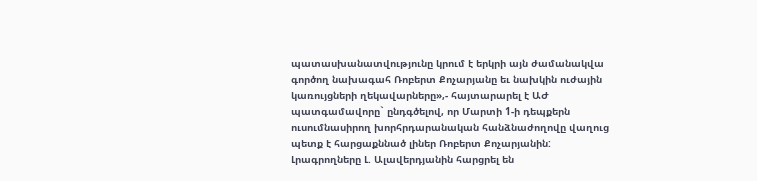պատասխանատվությունը կրում է երկրի այն ժամանակվա գործող նախագահ Ռոբերտ Քոչարյանը եւ նախկին ուժային կառույցների ղեկավարները»,- հայտարարել է ԱԺ պատգամավորը` ընդգծելով, որ Մարտի 1-ի դեպքերն ուսումնասիրող խորհրդարանական հանձնաժողովը վաղուց պետք է հարցաքննած լիներ Ռոբերտ Քոչարյանին: Լրագրողները Լ. Ալավերդյանին հարցրել են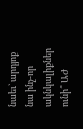նաեւ` արդյոք նա ինչ-որ ակնկալիքներ ունի՞ ԱԺ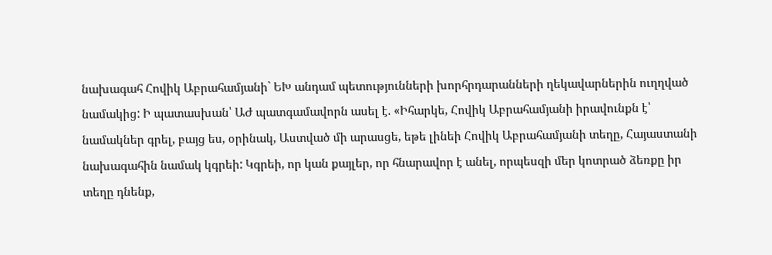նախագահ Հովիկ Աբրահամյանի` ԵԽ անդամ պետությունների խորհրդարանների ղեկավարներին ուղղված նամակից: Ի պատասխան՝ ԱԺ պատգամավորն ասել է. «Իհարկե, Հովիկ Աբրահամյանի իրավունքն է՝ նամակներ գրել, բայց ես, օրինակ, Աստված մի արասցե, եթե լինեի Հովիկ Աբրահամյանի տեղը, Հայաստանի նախագահին նամակ կգրեի: Կգրեի, որ կան քայլեր, որ հնարավոր է անել, որպեսզի մեր կոտրած ձեռքը իր տեղը դնենք,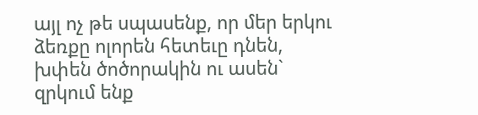այլ ոչ թե սպասենք, որ մեր երկու ձեռքը ոլորեն հետեւը դնեն, խփեն ծոծորակին ու ասեն` զրկում ենք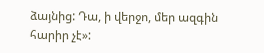ձայնից: Դա, ի վերջո, մեր ազգին հարիր չէ»: